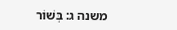משנה ג: בְּשׁוֹר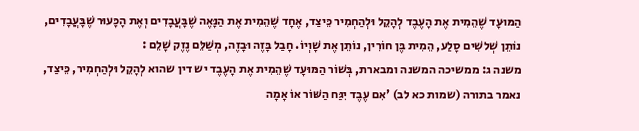הַמּוּעָד שֶׁהֵמִית אֶת הָעֶבֶד לְהָקֵל וּלְהַחְמִיר כֵּיצַד, אֶחָד שֶׁהֵמִית אֶת הַנָּאֶה שֶׁבָּעֲבָדִים וְאֶת הָכָּעוּר שֶׁבָּעֲבָדִים, נוֹתֵן שְׁלשִׁים סָלַע, הֵמִית בֶּן חוֹרִין, נוֹתֵן אֶת שָׁוְיוֹ. חָבַל בָּזֶה וּבָזֶה, מְשַׁלֵּם נֶזֶק שָׁלֵם :
משנה ג: ממשיכה המשנה ומבארת, בְּשׁוֹר הַמּוּעָד שֶׁהֵמִית אֶת הָעֶבֶד יש דין שהוא לְהָקֵל וּלְהַחְמִיר, כֵּיצַד, נאמר בתורה (שמות כא לב) 'אִם עֶבֶד יִגַּח הַשּׁוֹר אוֹ אָמָה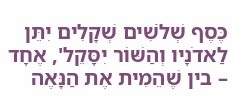כֶּסֶף שְׁלֹשִׁים שְׁקָלִים יִתֵּן לַאדֹנָיו וְהַשּׁוֹר יִסָּקֵל', אֶחָד – בין שֶׁהֵמִית אֶת הַנָּאֶה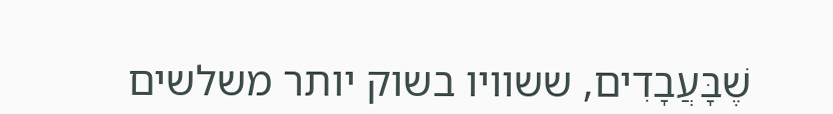שֶׁבָּעֲבָדִים, ששוויו בשוק יותר משלשים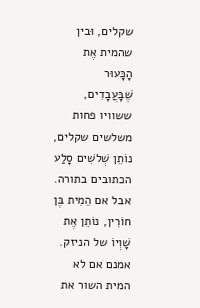שקלים, וּבין שהמית אֶת הָכָּעוּר שֶׁבָּעֲבָדִים, ששוויו פחות משלשים שקלים, נוֹתֵן שְׁלשִׁים סָלַע הכתובים בתורה. אבל אם הֵמִית בֶּן חוֹרִין, נוֹתֵן אֶת שָׁוְיוֹ של הניזק. אמנם אם לא המית השור את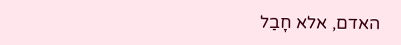האדם, אלא חָבַל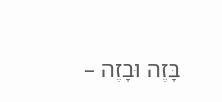בָּזֶה וּבָזֶה –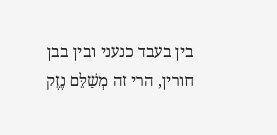בין בעבד כנעני ובין בבן חורין, הרי זה מְשַׁלֵּם נֶזֶק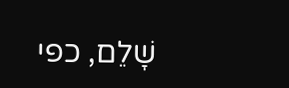שָׁלֵם, כפי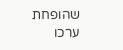שהופחת ערכו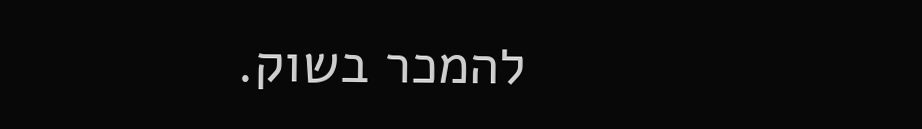להמכר בשוק.